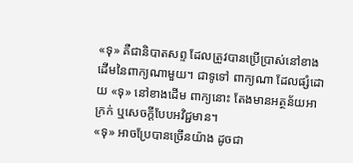«ទុ» គឺជានិបាតសព្ទ ដែលត្រូវបានប្រើប្រាស់នៅខាងដើមនៃពាក្យណាមួយ។ ជាទូទៅ ពាក្យណា ដែលផ្សំដោយ «ទុ» នៅខាងដើម ពាក្យនោះ តែងមានអត្ថន័យអាក្រក់ ឬសេចក្តីបែបអវិជ្ជមាន។
«ទុ» អាចប្រែបានច្រើនយ៉ាង ដូចជា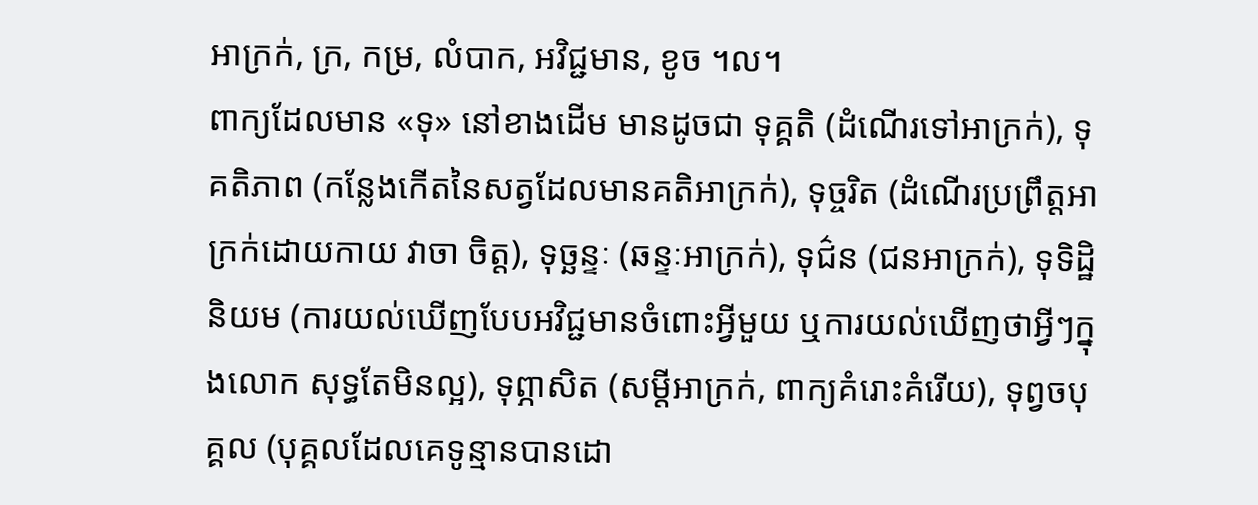អាក្រក់, ក្រ, កម្រ, លំបាក, អវិជ្ជមាន, ខូច ។ល។
ពាក្យដែលមាន «ទុ» នៅខាងដើម មានដូចជា ទុគ្គតិ (ដំណើរទៅអាក្រក់), ទុគតិភាព (កន្លែងកើតនៃសត្វដែលមានគតិអាក្រក់), ទុច្ចរិត (ដំណើរប្រព្រឹត្តអាក្រក់ដោយកាយ វាចា ចិត្ត), ទុច្ឆន្ទៈ (ឆន្ទៈអាក្រក់), ទុជ៌ន (ជនអាក្រក់), ទុទិដ្ឋិនិយម (ការយល់ឃើញបែបអវិជ្ជមានចំពោះអ្វីមួយ ឬការយល់ឃើញថាអ្វីៗក្នុងលោក សុទ្ធតែមិនល្អ), ទុព្ភាសិត (សម្តីអាក្រក់, ពាក្យគំរោះគំរើយ), ទុព្វចបុគ្គល (បុគ្គលដែលគេទូន្មានបានដោ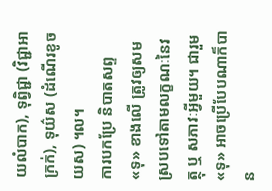យលំបាក), ទុព្វិជ្ជា (វិជ្ជាអាក្រក់), ទុយ៌ស (ដំណើរខូចយស) ។ល។
ការបកប្រែ និបាតសព្ទ «ទុ» ខាងលើ ត្រូវឲ្យសមស្របទៅតាមលក្ខណៈនៃវត្ថុ ឬ សភាវៈអ្វីមួយ។ ជារួម «ទុ» អាចប្រើបែបណាក៏បាន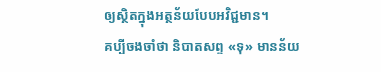ឲ្យសិ្ថតក្នុងអត្ថន័យបែបអវិជ្ជមាន។
គប្បីចងចាំថា និបាតសព្ទ «ទុ» មានន័យ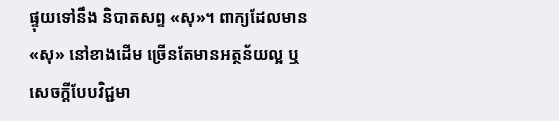ផ្ទុយទៅនឹង និបាតសព្ទ «សុ»។ ពាក្យដែលមាន «សុ» នៅខាងដើម ច្រើនតែមានអត្ថន័យល្អ ឬ សេចក្តីបែបវិជ្ជមា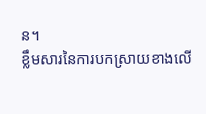ន។
ខ្លឹមសារនៃការបកស្រាយខាងលើ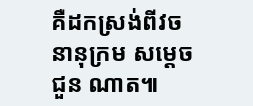គឺដកស្រង់ពីវចនានុក្រម សម្តេច ជួន ណាត៕